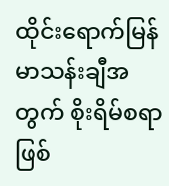ထိုင်းရောက်မြန်မာသန်းချီအတွက် စိုးရိမ်စရာဖြစ်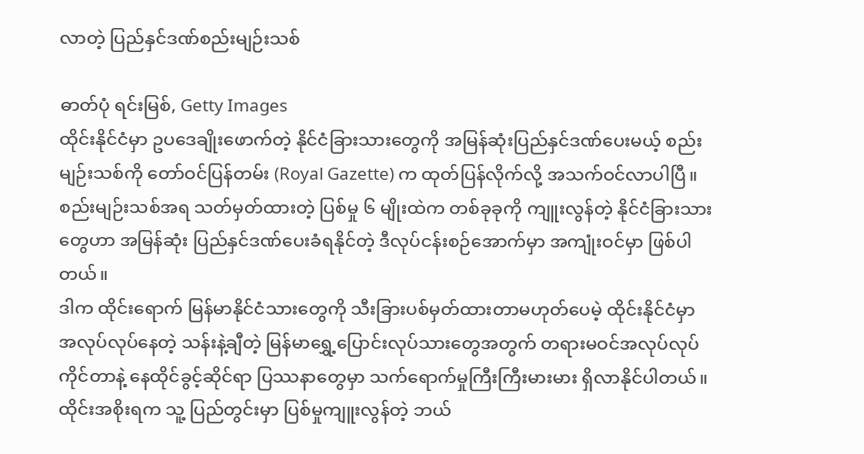လာတဲ့ ပြည်နှင်ဒဏ်စည်းမျဉ်းသစ်

ဓာတ်ပုံ ရင်းမြစ်, Getty Images
ထိုင်းနိုင်ငံမှာ ဥပဒေချိုးဖောက်တဲ့ နိုင်ငံခြားသားတွေကို အမြန်ဆုံးပြည်နှင်ဒဏ်ပေးမယ့် စည်းမျဉ်းသစ်ကို တော်ဝင်ပြန်တမ်း (Royal Gazette) က ထုတ်ပြန်လိုက်လို့ အသက်ဝင်လာပါပြီ။
စည်းမျဉ်းသစ်အရ သတ်မှတ်ထားတဲ့ ပြစ်မှု ၆ မျိုးထဲက တစ်ခုခုကို ကျူးလွန်တဲ့ နိုင်ငံခြားသားတွေဟာ အမြန်ဆုံး ပြည်နှင်ဒဏ်ပေးခံရနိုင်တဲ့ ဒီလုပ်ငန်းစဉ်အောက်မှာ အကျုံးဝင်မှာ ဖြစ်ပါတယ်။
ဒါက ထိုင်းရောက် မြန်မာနိုင်ငံသားတွေကို သီးခြားပစ်မှတ်ထားတာမဟုတ်ပေမဲ့ ထိုင်းနိုင်ငံမှာ အလုပ်လုပ်နေတဲ့ သန်းနဲ့ချီတဲ့ မြန်မာရွှေ့ပြောင်းလုပ်သားတွေအတွက် တရားမဝင်အလုပ်လုပ်ကိုင်တာနဲ့ နေထိုင်ခွင့်ဆိုင်ရာ ပြဿနာတွေမှာ သက်ရောက်မှုကြီးကြီးမားမား ရှိလာနိုင်ပါတယ်။
ထိုင်းအစိုးရက သူ့ ပြည်တွင်းမှာ ပြစ်မှုကျူးလွန်တဲ့ ဘယ်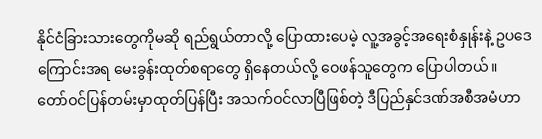နိုင်ငံခြားသားတွေကိုမဆို ရည်ရွယ်တာလို့ ပြောထားပေမဲ့ လူ့အခွင့်အရေးစံနှုန်းနဲ့ ဥပဒေကြောင်းအရ မေးခွန်းထုတ်စရာတွေ ရှိနေတယ်လို့ ဝေဖန်သူတွေက ပြောပါတယ်။
တော်ဝင်ပြန်တမ်းမှာထုတ်ပြန်ပြီး အသက်ဝင်လာပြီဖြစ်တဲ့ ဒီပြည်နှင်ဒဏ်အစီအမံဟာ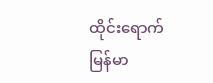ထိုင်းရောက် မြန်မာ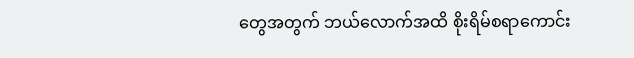တွေအတွက် ဘယ်လောက်အထိ စိုးရိမ်စရာကောင်း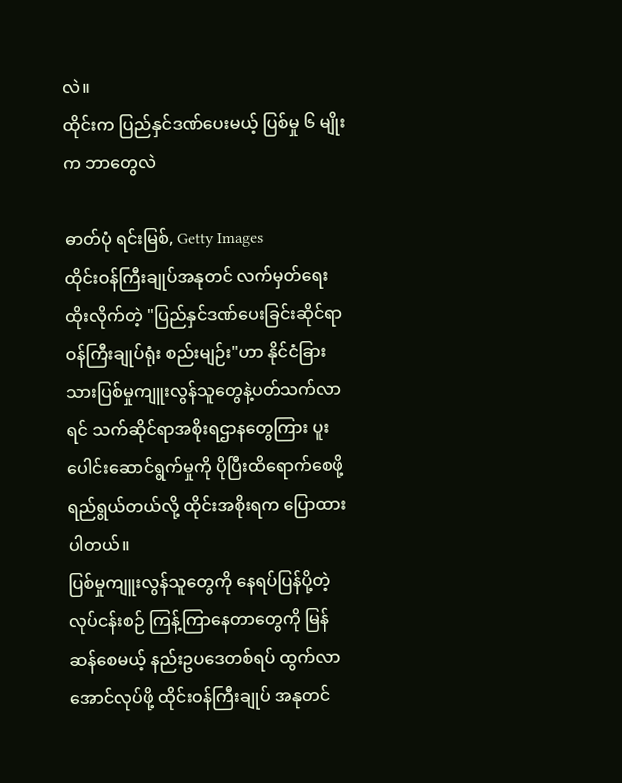လဲ။
ထိုင်းက ပြည်နှင်ဒဏ်ပေးမယ့် ပြစ်မှု ၆ မျိုးက ဘာတွေလဲ

ဓာတ်ပုံ ရင်းမြစ်, Getty Images
ထိုင်းဝန်ကြီးချုပ်အနုတင် လက်မှတ်ရေးထိုးလိုက်တဲ့ "ပြည်နှင်ဒဏ်ပေးခြင်းဆိုင်ရာ ဝန်ကြီးချုပ်ရုံး စည်းမျဉ်း"ဟာ နိုင်ငံခြားသားပြစ်မှုကျူးလွန်သူတွေနဲ့ပတ်သက်လာရင် သက်ဆိုင်ရာအစိုးရဌာနတွေကြား ပူးပေါင်းဆောင်ရွက်မှုကို ပိုပြီးထိရောက်စေဖို့ ရည်ရွယ်တယ်လို့ ထိုင်းအစိုးရက ပြောထားပါတယ်။
ပြစ်မှုကျူးလွန်သူတွေကို နေရပ်ပြန်ပို့တဲ့လုပ်ငန်းစဉ် ကြန့်ကြာနေတာတွေကို မြန်ဆန်စေမယ့် နည်းဥပဒေတစ်ရပ် ထွက်လာအောင်လုပ်ဖို့ ထိုင်းဝန်ကြီးချုပ် အနုတင်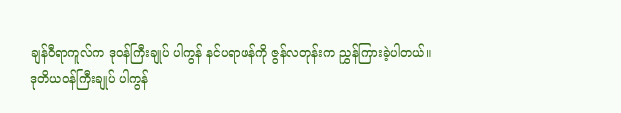ချန်ဝီရာကူလ်က ဒုဝန်ကြီးချုပ် ပါကွန် နင်ပရာဖန်ကို ဇွန်လတုန်းက ညွှန်ကြားခဲ့ပါတယ်။
ဒုတိယဝန်ကြီးချုပ် ပါကွန်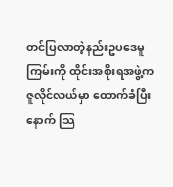တင်ပြလာတဲ့နည်းဥပဒေမူကြမ်းကို ထိုင်းအစိုးရအဖွဲ့က ဇူလိုင်လယ်မှာ ထောက်ခံပြီးနောက် သြ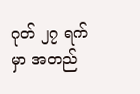ဂုတ် ၂၇ ရက်မှာ အတည်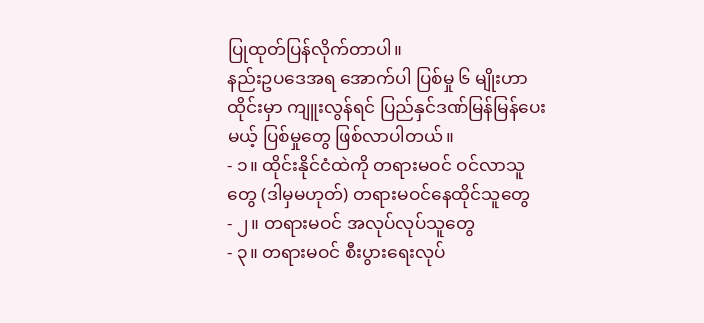ပြုထုတ်ပြန်လိုက်တာပါ။
နည်းဥပဒေအရ အောက်ပါ ပြစ်မှု ၆ မျိုးဟာ ထိုင်းမှာ ကျူးလွန်ရင် ပြည်နှင်ဒဏ်မြန်မြန်ပေးမယ့် ပြစ်မှုတွေ ဖြစ်လာပါတယ်။
- ၁။ ထိုင်းနိုင်ငံထဲကို တရားမဝင် ဝင်လာသူတွေ (ဒါမှမဟုတ်) တရားမဝင်နေထိုင်သူတွေ
- ၂။ တရားမဝင် အလုပ်လုပ်သူတွေ
- ၃။ တရားမဝင် စီးပွားရေးလုပ်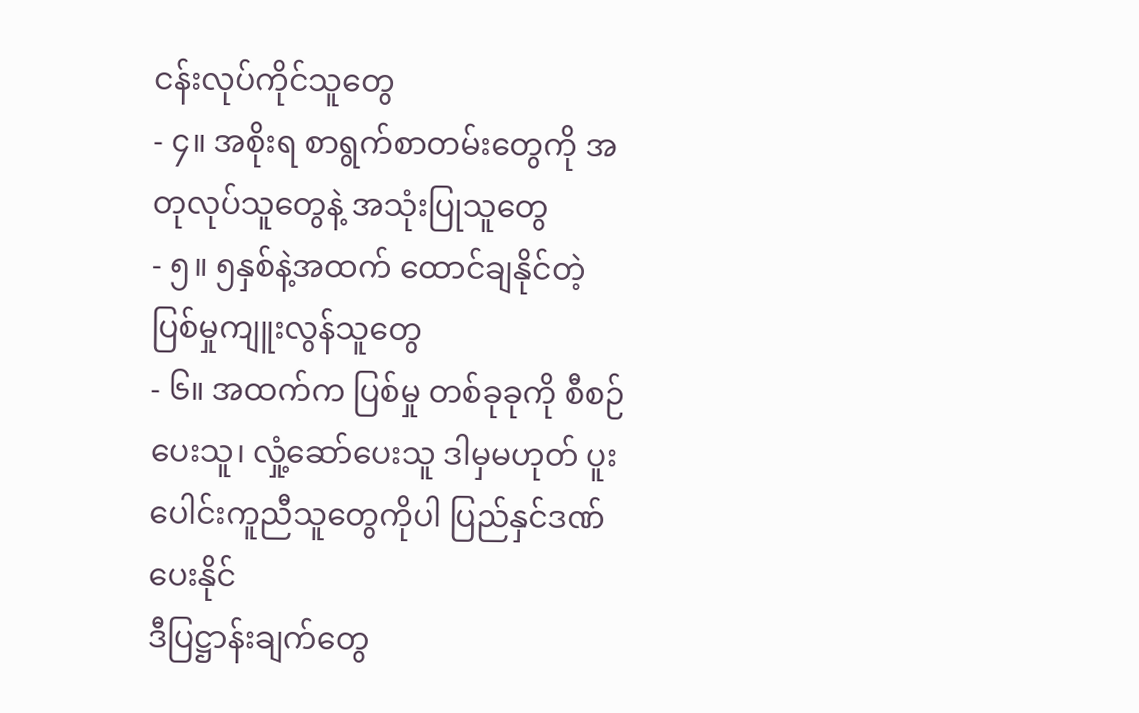ငန်းလုပ်ကိုင်သူတွေ
- ၄။ အစိုးရ စာရွက်စာတမ်းတွေကို အတုလုပ်သူတွေနဲ့ အသုံးပြုသူတွေ
- ၅။ ၅နှစ်နဲ့အထက် ထောင်ချနိုင်တဲ့ပြစ်မှုကျူးလွန်သူတွေ
- ၆။ အထက်က ပြစ်မှု တစ်ခုခုကို စီစဉ်ပေးသူ၊ လှုံ့ဆော်ပေးသူ ဒါမှမဟုတ် ပူးပေါင်းကူညီသူတွေကိုပါ ပြည်နှင်ဒဏ်ပေးနိုင်
ဒီပြဋ္ဌာန်းချက်တွေ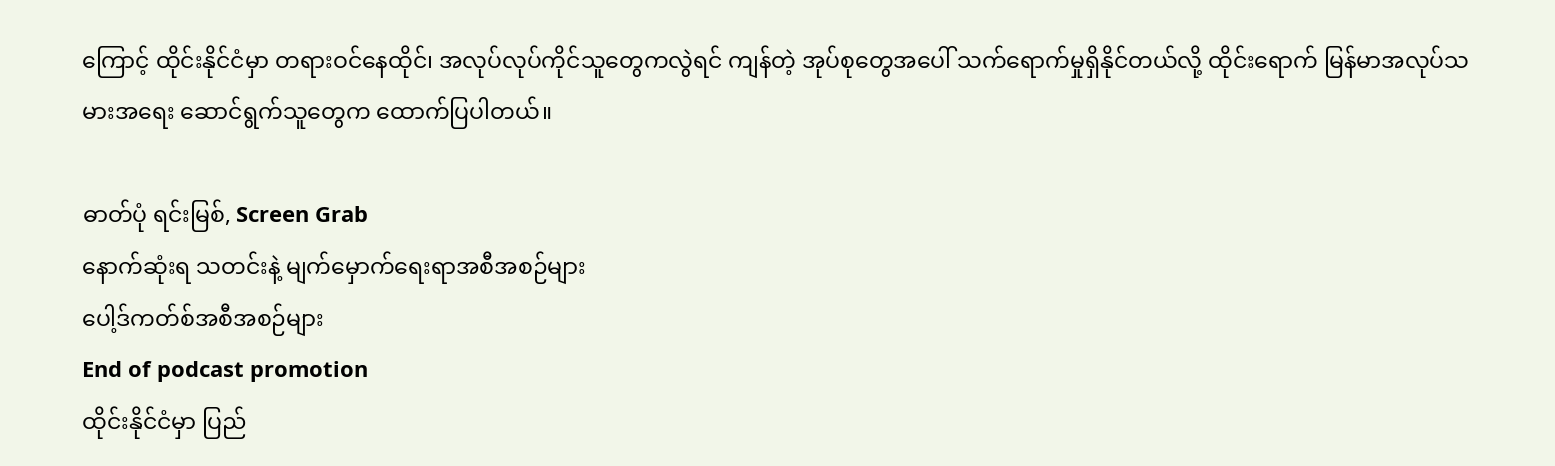ကြောင့် ထိုင်းနိုင်ငံမှာ တရားဝင်နေထိုင်၊ အလုပ်လုပ်ကိုင်သူတွေကလွဲရင် ကျန်တဲ့ အုပ်စုတွေအပေါ် သက်ရောက်မှုရှိနိုင်တယ်လို့ ထိုင်းရောက် မြန်မာအလုပ်သမားအရေး ဆောင်ရွက်သူတွေက ထောက်ပြပါတယ်။

ဓာတ်ပုံ ရင်းမြစ်, Screen Grab
နောက်ဆုံးရ သတင်းနဲ့ မျက်မှောက်ရေးရာအစီအစဉ်များ
ပေါ့ဒ်ကတ်စ်အစီအစဉ်များ
End of podcast promotion
ထိုင်းနိုင်ငံမှာ ပြည်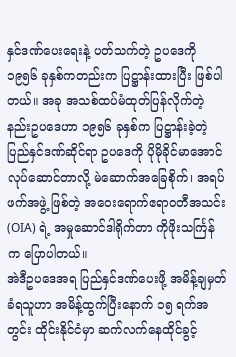နှင်ဒဏ်ပေးရေးနဲ့ ပတ်သက်တဲ့ ဥပဒေကို ၁၉၅၆ ခုနှစ်ကတည်းက ပြဋ္ဌာန်းထားပြီး ဖြစ်ပါတယ်။ အခု အသစ်ထပ်မံထုတ်ပြန်လိုက်တဲ့ နည်းဥပဒေဟာ ၁၉၅၆ ခုနှစ်က ပြဋ္ဌာန်းခဲ့တဲ့ ပြည်နှင်ဒဏ်ဆိုင်ရာ ဥပဒေကို ပိုမိုခိုင်မာအောင် လုပ်ဆောင်တာလို့ မဲဆောက်အခြေစိုက်၊ အရပ်ဖက်အဖွဲ့ ဖြစ်တဲ့ အဝေးရောက်ဧရာဝတီအသင်း (OIA) ရဲ့ အမှုဆောင်ဒါရိုက်တာ ကိုဖိုးသင်္ကြန်က ပြောပါတယ်။
အဲဒီဥပဒေအရ ပြည်နှင်ဒဏ်ပေးဖို့ အမိန့်ချမှတ်ခံရသူဟာ အမိန့်ထွက်ပြီးနောက် ၁၅ ရက်အတွင်း ထိုင်းနိုင်ငံမှာ ဆက်လက်နေထိုင်ခွင့်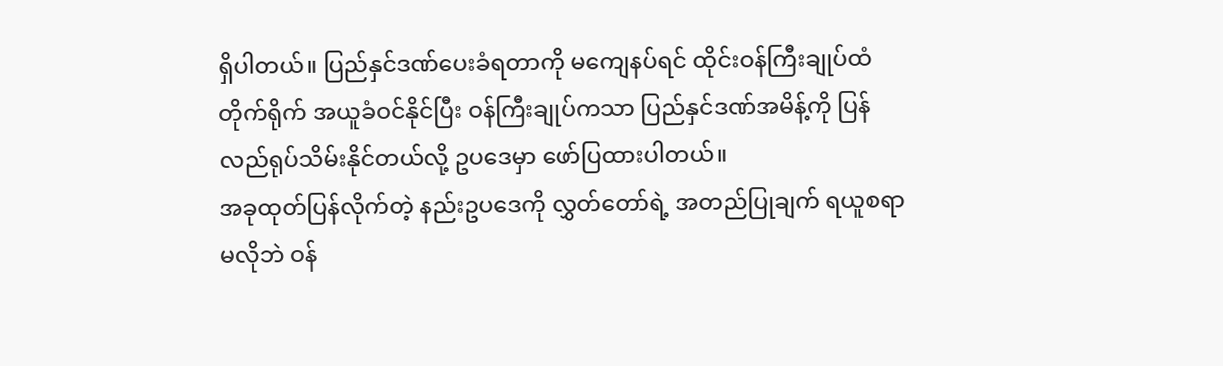ရှိပါတယ်။ ပြည်နှင်ဒဏ်ပေးခံရတာကို မကျေနပ်ရင် ထိုင်းဝန်ကြီးချုပ်ထံ တိုက်ရိုက် အယူခံဝင်နိုင်ပြီး ဝန်ကြီးချုပ်ကသာ ပြည်နှင်ဒဏ်အမိန့်ကို ပြန်လည်ရုပ်သိမ်းနိုင်တယ်လို့ ဥပဒေမှာ ဖော်ပြထားပါတယ်။
အခုထုတ်ပြန်လိုက်တဲ့ နည်းဥပဒေကို လွှတ်တော်ရဲ့ အတည်ပြုချက် ရယူစရာမလိုဘဲ ဝန်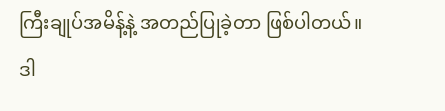ကြီးချုပ်အမိန့်နဲ့ အတည်ပြုခဲ့တာ ဖြစ်ပါတယ်။
ဒါ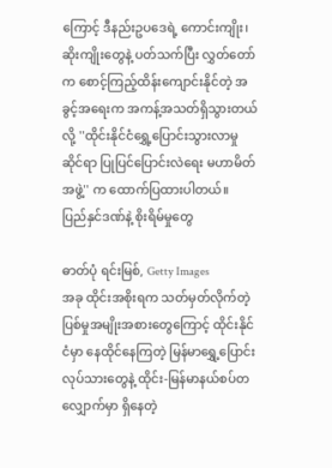ကြောင့် ဒီနည်းဥပဒေရဲ့ ကောင်းကျိုး၊ ဆိုးကျိုးတွေနဲ့ ပတ်သက်ပြီး လွှတ်တော်က စောင့်ကြည့်ထိန်းကျောင်းနိုင်တဲ့ အခွင့်အရေးက အကန့်အသတ်ရှိသွားတယ်လို့ ''ထိုင်းနိုင်ငံရွှေ့ပြောင်းသွားလာမှုဆိုင်ရာ ပြုပြင်ပြောင်းလဲရေး မဟာမိတ်အဖွဲ့'' က ထောက်ပြထားပါတယ်။
ပြည်နှင်ဒဏ်နဲ့ စိုးရိမ်မှုတွေ

ဓာတ်ပုံ ရင်းမြစ်, Getty Images
အခု ထိုင်းအစိုးရက သတ်မှတ်လိုက်တဲ့ ပြစ်မှုအမျိုးအစားတွေကြောင့် ထိုင်းနိုင်ငံမှာ နေထိုင်နေကြတဲ့ မြန်မာရွှေ့ပြောင်းလုပ်သားတွေနဲ့ ထိုင်း-မြန်မာနယ်စပ်တလျှောက်မှာ ရှိနေတဲ့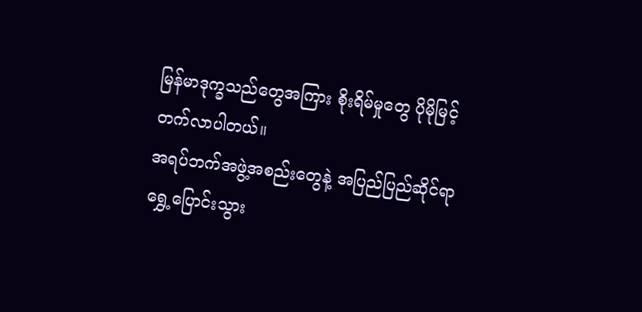မြန်မာဒုက္ခသည်တွေအကြား စိုးရိမ်မှုတွေ ပိုမိုမြင့်တက်လာပါတယ်။
အရပ်ဘက်အဖွဲ့အစည်းတွေနဲ့ အပြည်ပြည်ဆိုင်ရာ ရွှေ့ပြောင်းသွား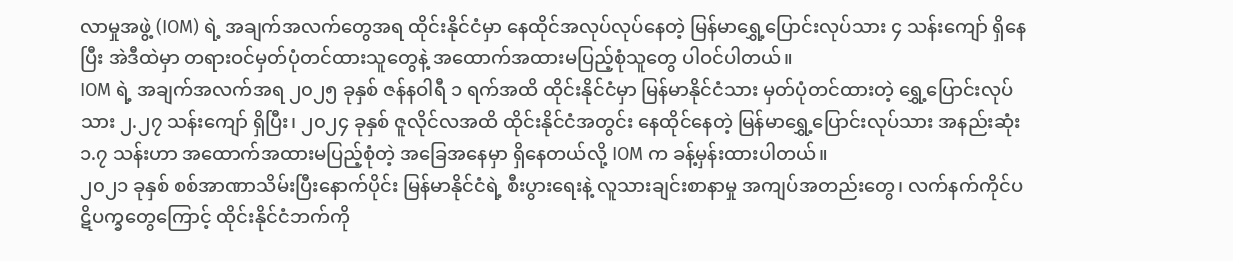လာမှုအဖွဲ့ (IOM) ရဲ့ အချက်အလက်တွေအရ ထိုင်းနိုင်ငံမှာ နေထိုင်အလုပ်လုပ်နေတဲ့ မြန်မာရွှေ့ပြောင်းလုပ်သား ၄ သန်းကျော် ရှိနေပြီး အဲဒီထဲမှာ တရားဝင်မှတ်ပုံတင်ထားသူတွေနဲ့ အထောက်အထားမပြည့်စုံသူတွေ ပါဝင်ပါတယ်။
IOM ရဲ့ အချက်အလက်အရ ၂၀၂၅ ခုနှစ် ဇန်နဝါရီ ၁ ရက်အထိ ထိုင်းနိုင်ငံမှာ မြန်မာနိုင်ငံသား မှတ်ပုံတင်ထားတဲ့ ရွှေ့ပြောင်းလုပ်သား ၂.၂၇ သန်းကျော် ရှိပြီး၊ ၂၀၂၄ ခုနှစ် ဇူလိုင်လအထိ ထိုင်းနိုင်ငံအတွင်း နေထိုင်နေတဲ့ မြန်မာရွှေ့ပြောင်းလုပ်သား အနည်းဆုံး ၁.၇ သန်းဟာ အထောက်အထားမပြည့်စုံတဲ့ အခြေအနေမှာ ရှိနေတယ်လို့ IOM က ခန့်မှန်းထားပါတယ်။
၂၀၂၁ ခုနှစ် စစ်အာဏာသိမ်းပြီးနောက်ပိုင်း မြန်မာနိုင်ငံရဲ့ စီးပွားရေးနဲ့ လူသားချင်းစာနာမှု အကျပ်အတည်းတွေ၊ လက်နက်ကိုင်ပဋိပက္ခတွေကြောင့် ထိုင်းနိုင်ငံဘက်ကို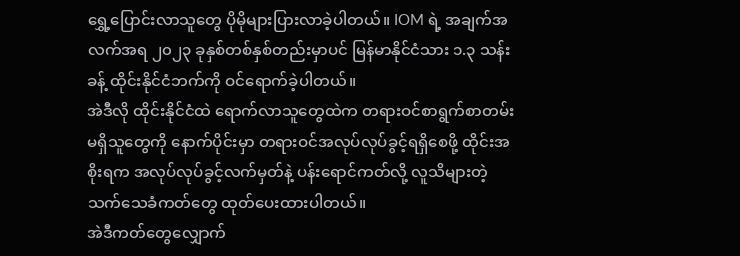ရွှေ့ပြောင်းလာသူတွေ ပိုမိုများပြားလာခဲ့ပါတယ်။ IOM ရဲ့ အချက်အလက်အရ ၂၀၂၃ ခုနှစ်တစ်နှစ်တည်းမှာပင် မြန်မာနိုင်ငံသား ၁.၃ သန်းခန့် ထိုင်းနိုင်ငံဘက်ကို ဝင်ရောက်ခဲ့ပါတယ်။
အဲဒီလို ထိုင်းနိုင်ငံထဲ ရောက်လာသူတွေထဲက တရားဝင်စာရွက်စာတမ်း မရှိသူတွေကို နောက်ပိုင်းမှာ တရားဝင်အလုပ်လုပ်ခွင့်ရရှိစေဖို့ ထိုင်းအစိုးရက အလုပ်လုပ်ခွင့်လက်မှတ်နဲ့ ပန်းရောင်ကတ်လို့ လူသိများတဲ့ သက်သေခံကတ်တွေ ထုတ်ပေးထားပါတယ်။
အဲဒီကတ်တွေလျှောက်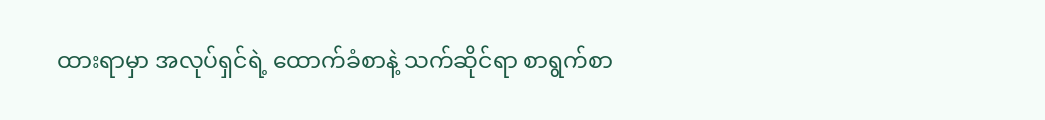ထားရာမှာ အလုပ်ရှင်ရဲ့ ထောက်ခံစာနဲ့ သက်ဆိုင်ရာ စာရွက်စာ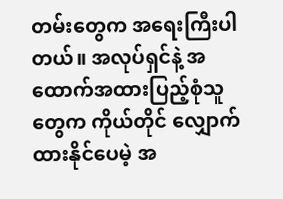တမ်းတွေက အရေးကြီးပါတယ်။ အလုပ်ရှင်နဲ့ အထောက်အထားပြည့်စုံသူတွေက ကိုယ်တိုင် လျှောက်ထားနိုင်ပေမဲ့ အ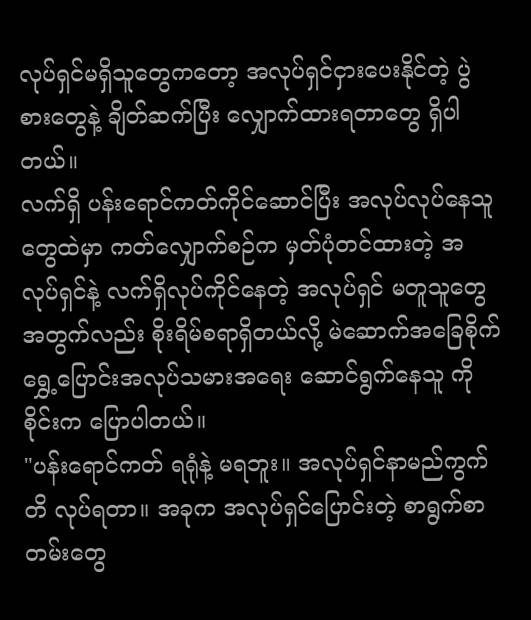လုပ်ရှင်မရှိသူတွေကတော့ အလုပ်ရှင်ငှားပေးနိုင်တဲ့ ပွဲစားတွေနဲ့ ချိတ်ဆက်ပြီး လျှောက်ထားရတာတွေ ရှိပါတယ်။
လက်ရှိ ပန်းရောင်ကတ်ကိုင်ဆောင်ပြီး အလုပ်လုပ်နေသူတွေထဲမှာ ကတ်လျှောက်စဉ်က မှတ်ပုံတင်ထားတဲ့ အလုပ်ရှင်နဲ့ လက်ရှိလုပ်ကိုင်နေတဲ့ အလုပ်ရှင် မတူသူတွေအတွက်လည်း စိုးရိမ်စရာရှိတယ်လို့ မဲဆောက်အခြေစိုက် ရွှေ့ပြောင်းအလုပ်သမားအရေး ဆောင်ရွက်နေသူ ကိုစိုင်းက ပြောပါတယ်။
"ပန်းရောင်ကတ် ရရုံနဲ့ မရဘူး။ အလုပ်ရှင်နာမည်ကွက်တိ လုပ်ရတာ။ အခုက အလုပ်ရှင်ပြောင်းတဲ့ စာရွက်စာတမ်းတွေ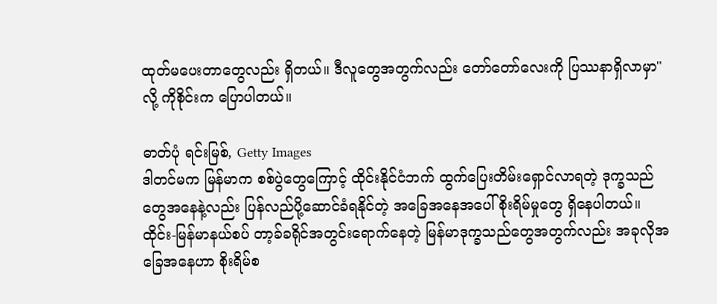ထုတ်မပေးတာတွေလည်း ရှိတယ်။ ဒီလူတွေအတွက်လည်း တော်တော်လေးကို ပြဿနာရှိလာမှာ" လို့ ကိုစိုင်းက ပြောပါတယ်။

ဓာတ်ပုံ ရင်းမြစ်, Getty Images
ဒါတင်မက မြန်မာက စစ်ပွဲတွေကြောင့် ထိုင်းနိုင်ငံဘက် ထွက်ပြေးတိမ်းရှောင်လာရတဲ့ ဒုက္ခသည်တွေအနေနဲ့လည်း ပြန်လည်ပို့ဆောင်ခံရနိုင်တဲ့ အခြေအနေအပေါ် စိုးရိမ်မှုတွေ ရှိနေပါတယ်။
ထိုင်း-မြန်မာနယ်စပ် တာ့ခ်ခရိုင်အတွင်းရောက်နေတဲ့ မြန်မာဒုက္ခသည်တွေအတွက်လည်း အခုလိုအခြေအနေဟာ စိုးရိမ်စ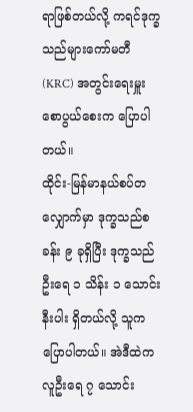ရာဖြစ်တယ်လို့ ကရင်ဒုက္ခသည်များကော်မတီ (KRC) အတွင်းရေးမှူး စောပွယ်စေးက ပြောပါတယ်။
ထိုင်း-မြန်မာနယ်စပ်တလျှောက်မှာ ဒုက္ခသည်စခန်း ၉ ခုရှိပြီး ဒုက္ခသည်ဦးရေ ၁ သိန်း ၁ သောင်းနီးပါး ရှိတယ်လို့ သူက ပြောပါတယ်။ အဲဒီထဲက လူဦးရေ ၇ သောင်း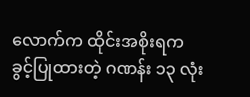လောက်က ထိုင်းအစိုးရက ခွင့်ပြုထားတဲ့ ဂဏန်း ၁၃ လုံး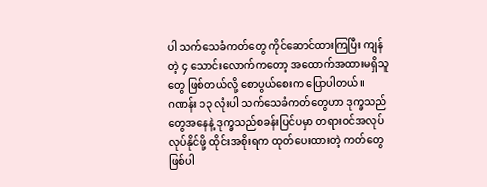ပါ သက်သေခံကတ်တွေ ကိုင်ဆောင်ထားကြပြီး ကျန်တဲ့ ၄ သောင်းလောက်ကတော့ အထောက်အထားမရှိသူတွေ ဖြစ်တယ်လို့ စောပွယ်စေးက ပြောပါတယ်။
ဂဏန်း ၁၃ လုံးပါ သက်သေခံကတ်တွေဟာ ဒုက္ခသည်တွေအနေနဲ့ ဒုက္ခသည်စခန်းပြင်ပမှာ တရားဝင်အလုပ်လုပ်နိုင်ဖို့ ထိုင်းအစိုးရက ထုတ်ပေးထားတဲ့ ကတ်တွေ ဖြစ်ပါ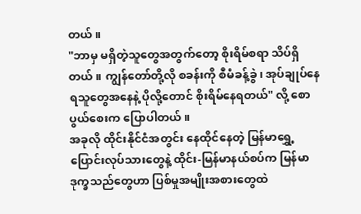တယ်။
"ဘာမှ မရှိတဲ့သူတွေအတွက်တော့ စိုးရိမ်စရာ သိပ်ရှိတယ်။ ကျွန်တော်တို့လို စခန်းကို စီမံခန့်ခွဲ၊ အုပ်ချုပ်နေရသူတွေအနေနဲ့ ပိုလို့တောင် စိုးရိမ်နေရတယ်" လို့ စောပွယ်စေးက ပြောပါတယ်။
အခုလို ထိုင်းနိုင်ငံအတွင်း နေထိုင်နေတဲ့ မြန်မာရွှေ့ပြောင်းလုပ်သားတွေနဲ့ ထိုင်း-မြန်မာနယ်စပ်က မြန်မာဒုက္ခသည်တွေဟာ ပြစ်မှုအမျိုးအစားတွေထဲ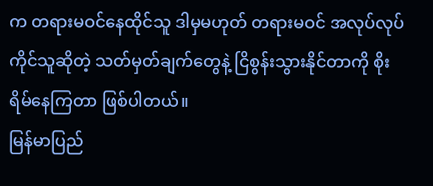က တရားမဝင်နေထိုင်သူ ဒါမှမဟုတ် တရားမဝင် အလုပ်လုပ်ကိုင်သူဆိုတဲ့ သတ်မှတ်ချက်တွေနဲ့ ငြိစွန်းသွားနိုင်တာကို စိုးရိမ်နေကြတာ ဖြစ်ပါတယ်။
မြန်မာပြည်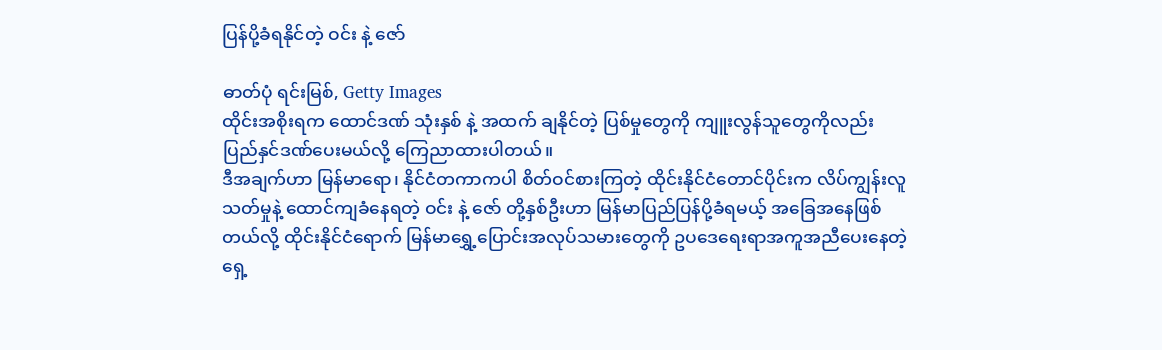ပြန်ပို့ခံရနိုင်တဲ့ ဝင်း နဲ့ ဇော်

ဓာတ်ပုံ ရင်းမြစ်, Getty Images
ထိုင်းအစိုးရက ထောင်ဒဏ် သုံးနှစ် နဲ့ အထက် ချနိုင်တဲ့ ပြစ်မှုတွေကို ကျူးလွန်သူတွေကိုလည်း ပြည်နှင်ဒဏ်ပေးမယ်လို့ ကြေညာထားပါတယ်။
ဒီအချက်ဟာ မြန်မာရော၊ နိုင်ငံတကာကပါ စိတ်ဝင်စားကြတဲ့ ထိုင်းနိုင်ငံတောင်ပိုင်းက လိပ်ကျွန်းလူသတ်မှုနဲ့ ထောင်ကျခံနေရတဲ့ ဝင်း နဲ့ ဇော် တို့နှစ်ဦးဟာ မြန်မာပြည်ပြန်ပို့ခံရမယ့် အခြေအနေဖြစ်တယ်လို့ ထိုင်းနိုင်ငံရောက် မြန်မာရွှေ့ပြောင်းအလုပ်သမားတွေကို ဥပဒေရေးရာအကူအညီပေးနေတဲ့ရှေ့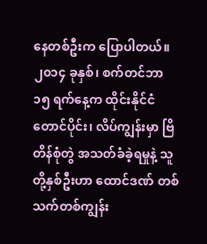နေတစ်ဦးက ပြောပါတယ်။
၂၀၁၄ ခုနှစ်၊ စက်တင်ဘာ ၁၅ ရက်နေ့က ထိုင်းနိုင်ငံတောင်ပိုင်း၊ လိပ်ကျွန်းမှာ ဗြိတိန်စုံတွဲ အသတ်ခံခဲ့ရမှုနဲ့ သူတို့နှစ်ဦးဟာ ထောင်ဒဏ် တစ်သက်တစ်ကျွန်း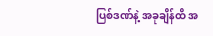ပြစ်ဒဏ်နဲ့ အခုချိန်ထိ အ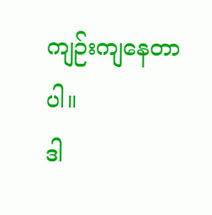ကျဉ်းကျနေတာပါ။
ဒါ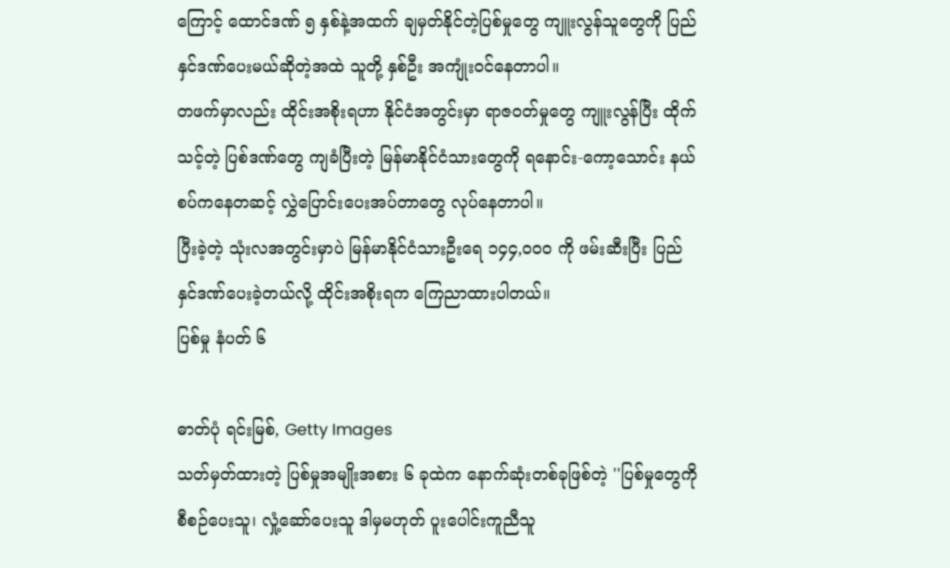ကြောင့် ထောင်ဒဏ် ၅ နှစ်နဲ့အထက် ချမှတ်နိုင်တဲ့ပြစ်မှုတွေ ကျူးလွန်သူတွေကို ပြည်နှင်ဒဏ်ပေးမယ်ဆိုတဲ့အထဲ သူတို့ နှစ်ဦး အကျုံးဝင်နေတာပါ။
တဖက်မှာလည်း ထိုင်းအစိုးရဟာ နိုင်ငံအတွင်းမှာ ရာဇဝတ်မှုတွေ ကျူးလွန်ပြီး ထိုက်သင့်တဲ့ ပြစ်ဒဏ်တွေ ကျခံပြီးတဲ့ မြန်မာနိုင်ငံသားတွေကို ရနောင်း-ကော့သောင်း နယ်စပ်ကနေတဆင့် လွှဲပြောင်းပေးအပ်တာတွေ လုပ်နေတာပါ။
ပြီးခဲ့တဲ့ သုံးလအတွင်းမှာပဲ မြန်မာနိုင်ငံသားဦးရေ ၁၄၄,၀၀၀ ကို ဖမ်းဆီးပြီး ပြည်နှင်ဒဏ်ပေးခဲ့တယ်လို့ ထိုင်းအစိုးရက ကြေညာထားပါတယ်။
ပြစ်မှု နံပတ် ၆

ဓာတ်ပုံ ရင်းမြစ်, Getty Images
သတ်မှတ်ထားတဲ့ ပြစ်မှုအမျိုးအစား ၆ ခုထဲက နောက်ဆုံးတစ်ခုဖြစ်တဲ့ ''ပြစ်မှုတွေကို စီစဉ်ပေးသူ၊ လှုံ့ဆော်ပေးသူ ဒါမှမဟုတ် ပူးပေါင်းကူညီသူ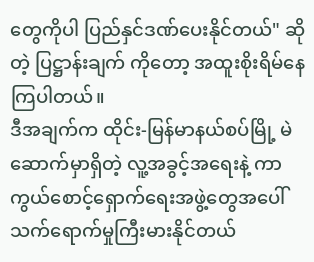တွေကိုပါ ပြည်နှင်ဒဏ်ပေးနိုင်တယ်" ဆိုတဲ့ ပြဋ္ဌာန်းချက် ကိုတော့ အထူးစိုးရိမ်နေကြပါတယ်။
ဒီအချက်က ထိုင်း-မြန်မာနယ်စပ်မြို့ မဲဆောက်မှာရှိတဲ့ လူ့အခွင့်အရေးနဲ့ ကာကွယ်စောင့်ရှောက်ရေးအဖွဲ့တွေအပေါ် သက်ရောက်မှုကြီးမားနိုင်တယ်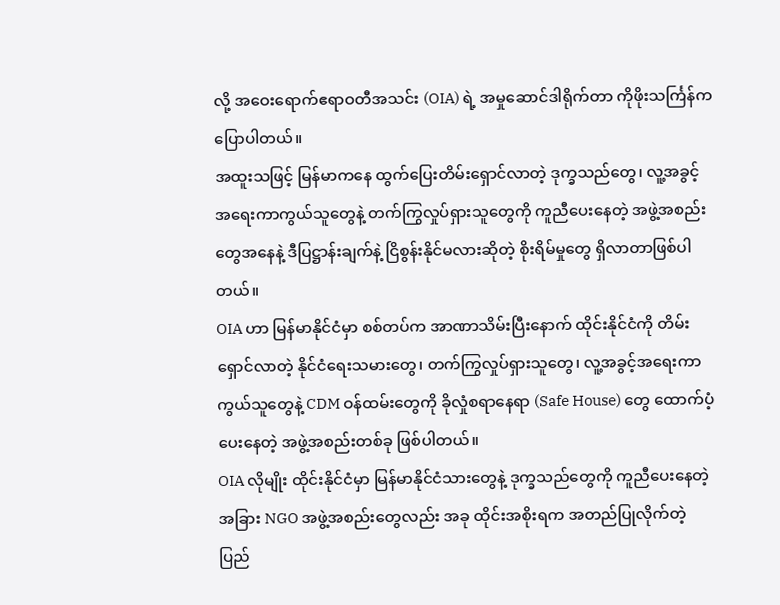လို့ အဝေးရောက်ဧရာဝတီအသင်း (OIA) ရဲ့ အမှုဆောင်ဒါရိုက်တာ ကိုဖိုးသင်္ကြန်က ပြောပါတယ်။
အထူးသဖြင့် မြန်မာကနေ ထွက်ပြေးတိမ်းရှောင်လာတဲ့ ဒုက္ခသည်တွေ၊ လူ့အခွင့်အရေးကာကွယ်သူတွေနဲ့ တက်ကြွလှုပ်ရှားသူတွေကို ကူညီပေးနေတဲ့ အဖွဲ့အစည်းတွေအနေနဲ့ ဒီပြဋ္ဌာန်းချက်နဲ့ ငြိစွန်းနိုင်မလားဆိုတဲ့ စိုးရိမ်မှုတွေ ရှိလာတာဖြစ်ပါတယ်။
OIA ဟာ မြန်မာနိုင်ငံမှာ စစ်တပ်က အာဏာသိမ်းပြီးနောက် ထိုင်းနိုင်ငံကို တိမ်းရှောင်လာတဲ့ နိုင်ငံရေးသမားတွေ၊ တက်ကြွလှုပ်ရှားသူတွေ၊ လူ့အခွင့်အရေးကာကွယ်သူတွေနဲ့ CDM ဝန်ထမ်းတွေကို ခိုလှုံစရာနေရာ (Safe House) တွေ ထောက်ပံ့ပေးနေတဲ့ အဖွဲ့အစည်းတစ်ခု ဖြစ်ပါတယ်။
OIA လိုမျိုး ထိုင်းနိုင်ငံမှာ မြန်မာနိုင်ငံသားတွေနဲ့ ဒုက္ခသည်တွေကို ကူညီပေးနေတဲ့ အခြား NGO အဖွဲ့အစည်းတွေလည်း အခု ထိုင်းအစိုးရက အတည်ပြုလိုက်တဲ့ ပြည်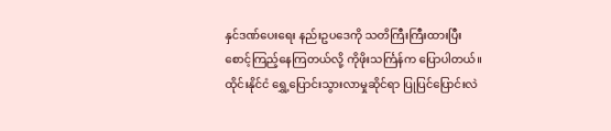နှင်ဒဏ်ပေးရေး နည်းဥပဒေကို သတိကြီးကြီးထားပြီး စောင့်ကြည့်နေကြတယ်လို့ ကိုဖိုးသင်္ကြန်က ပြောပါတယ်။
ထိုင်းနိုင်ငံ ရွှေ့ပြောင်းသွားလာမှုဆိုင်ရာ ပြုပြင်ပြောင်းလဲ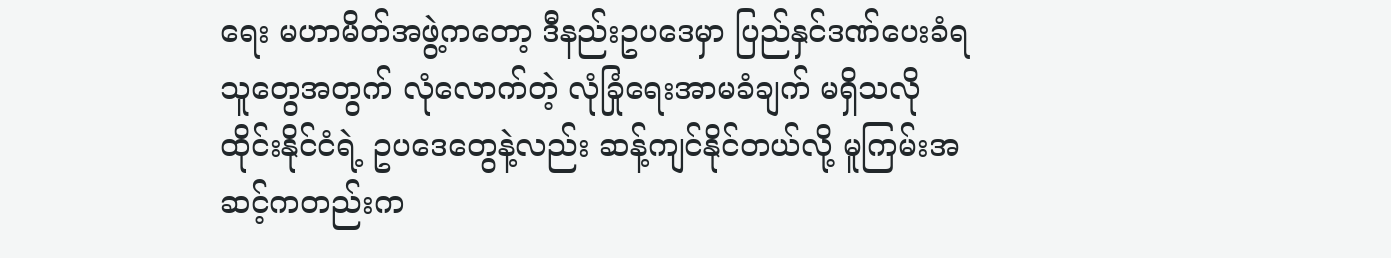ရေး မဟာမိတ်အဖွဲ့ကတော့ ဒီနည်းဥပဒေမှာ ပြည်နှင်ဒဏ်ပေးခံရသူတွေအတွက် လုံလောက်တဲ့ လုံခြုံရေးအာမခံချက် မရှိသလို ထိုင်းနိုင်ငံရဲ့ ဥပဒေတွေနဲ့လည်း ဆန့်ကျင်နိုင်တယ်လို့ မူကြမ်းအဆင့်ကတည်းက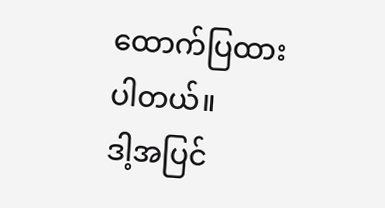ထောက်ပြထားပါတယ်။
ဒါ့အပြင်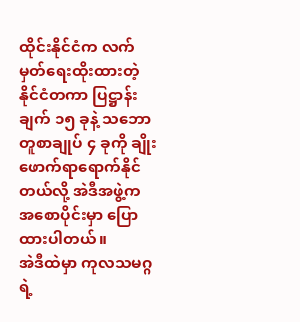ထိုင်းနိုင်ငံက လက်မှတ်ရေးထိုးထားတဲ့ နိုင်ငံတကာ ပြဋ္ဌာန်းချက် ၁၅ ခုနဲ့ သဘောတူစာချုပ် ၄ ခုကို ချိုးဖောက်ရာရောက်နိုင်တယ်လို့ အဲဒီအဖွဲ့က အစောပိုင်းမှာ ပြောထားပါတယ်။
အဲဒီထဲမှာ ကုလသမဂ္ဂရဲ့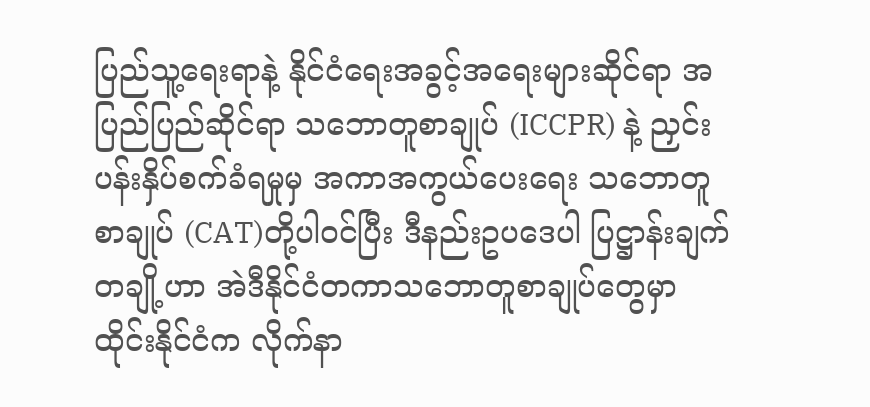ပြည်သူ့ရေးရာနဲ့ နိုင်ငံရေးအခွင့်အရေးများဆိုင်ရာ အပြည်ပြည်ဆိုင်ရာ သဘောတူစာချုပ် (ICCPR) နဲ့ ညှင်းပန်းနှိပ်စက်ခံရမှုမှ အကာအကွယ်ပေးရေး သဘောတူစာချုပ် (CAT)တို့ပါဝင်ပြီး ဒီနည်းဥပဒေပါ ပြဋ္ဌာန်းချက်တချို့ဟာ အဲဒီနိုင်ငံတကာသဘောတူစာချုပ်တွေမှာ ထိုင်းနိုင်ငံက လိုက်နာ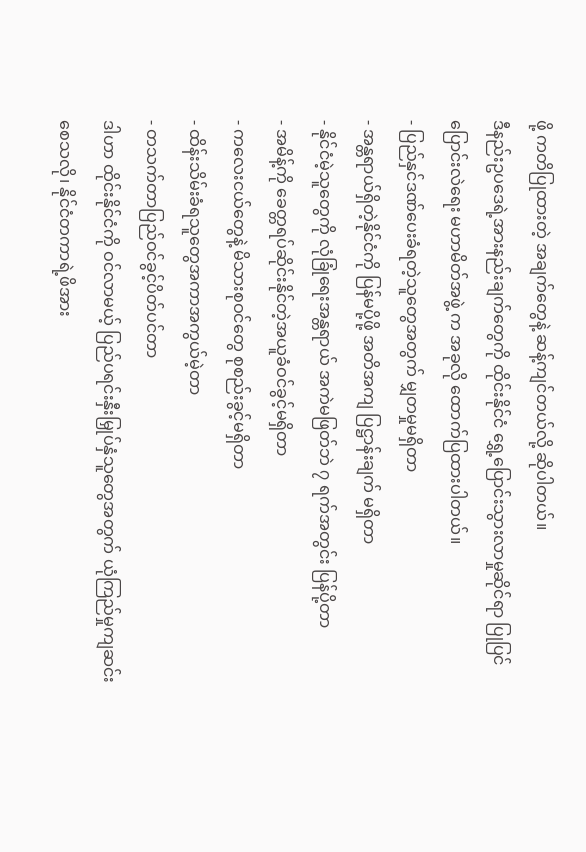ဖို့ ကတိပြုထားတဲ့ အချက်တွေနဲ့ ဆန့်ကျင်တယ်လို့ ဆိုပါတယ်။
ဒီနည်းဥပဒေရဲ့အားနည်းချက်တွေကို ထိုင်းနိုင်ငံ ရွှေ့ပြောင်းသွားလာမှုဆိုင်ရာ ပြုပြင်ပြောင်းလဲရေး မဟာမိတ်အဖွဲ့ က အခုလို ထောက်ပြထားပါတယ်။
- ပြည်နှင်ဒဏ်ပေးခံရတဲ့သူတွေအတွက် မျှတမှုမရှိတာ
- အန္တရာယ်ရှိတဲ့နိုင်ငံကို ပြန်မပို့ဖို့ အတိအကျ ပြဋ္ဌာန်းချက် မရှိတာ
- နိုင်ငံမဲ့သူတွေကို လုံခြုံရေးအန္တရာယ် အကဲမဖြတ်ဘဲ ၇ ရက်အတွင်း ပြန်ပို့တာ
- အမိန့်ကို ခေတ္တရပ်ဆိုင်းနိုင်တဲ့အယူခံဝင်ခွင့်မရှိတာ
- ကလေးငယ်တွေနဲ့ မိသားစုဝင်တွေ စုစည်းခွင့်မရှိတာ
- ထိန်းသိမ်းခံရသူတွေအကာအကွယ်မဲ့တာ
- တသက်တာပြည်ဝင်ခွင့်ပိတ်ပင်တာ
ဒါဟာ ထိုင်းနိုင်ငံကို ဝင်လာမယ့် ပြည်ပရင်းနှီးမြှုပ်နှံသူတွေအတွက် ယုံကြည်မှုကျဆင်းစေသလို၊ နိုင်ငံတကာရဲ့ဖိအား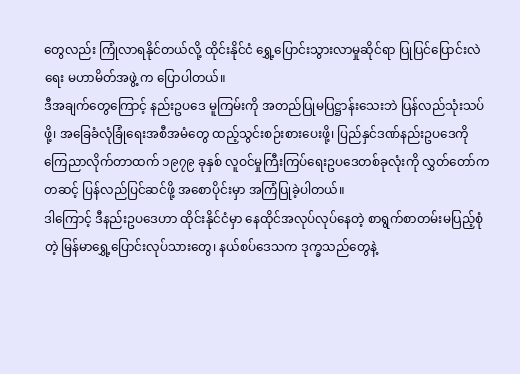တွေလည်း ကြုံလာရနိုင်တယ်လို့ ထိုင်းနိုင်ငံ ရွှေ့ပြောင်းသွားလာမှုဆိုင်ရာ ပြုပြင်ပြောင်းလဲရေး မဟာမိတ်အဖွဲ့ က ပြောပါတယ်။
ဒီအချက်တွေကြောင့် နည်းဥပဒေ မူကြမ်းကို အတည်ပြုမပြဋ္ဌာန်းသေးဘဲ ပြန်လည်သုံးသပ်ဖို့၊ အခြေခံလုံခြုံရေးအစီအမံတွေ ထည့်သွင်းစဉ်းစားပေးဖို့၊ ပြည်နှင်ဒဏ်နည်းဥပဒေကို ကြေညာလိုက်တာထက် ၁၉၇၉ ခုနှစ် လူဝင်မှုကြီးကြပ်ရေးဥပဒေတစ်ခုလုံးကို လွှတ်တော်ကတဆင့် ပြန်လည်ပြင်ဆင်ဖို့ အစောပိုင်းမှာ အကြံပြုခဲ့ပါတယ်။
ဒါကြောင့် ဒီနည်းဥပဒေဟာ ထိုင်းနိုင်ငံမှာ နေထိုင်အလုပ်လုပ်နေတဲ့ စာရွက်စာတမ်းမပြည့်စုံတဲ့ မြန်မာရွှေ့ပြောင်းလုပ်သားတွေ၊ နယ်စပ်ဒေသက ဒုက္ခသည်တွေနဲ့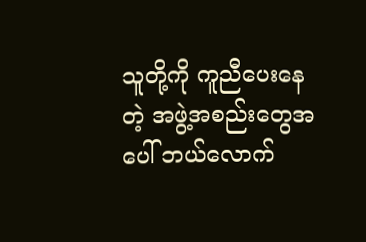သူတို့ကို ကူညီပေးနေတဲ့ အဖွဲ့အစည်းတွေအပေါ် ဘယ်လောက်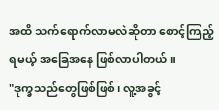အထိ သက်ရောက်လာမလဲဆိုတာ စောင့်ကြည့်ရမယ့် အခြေအနေ ဖြစ်လာပါတယ်။
"ဒုက္ခသည်တွေဖြစ်ဖြစ်၊ လူ့အခွင့်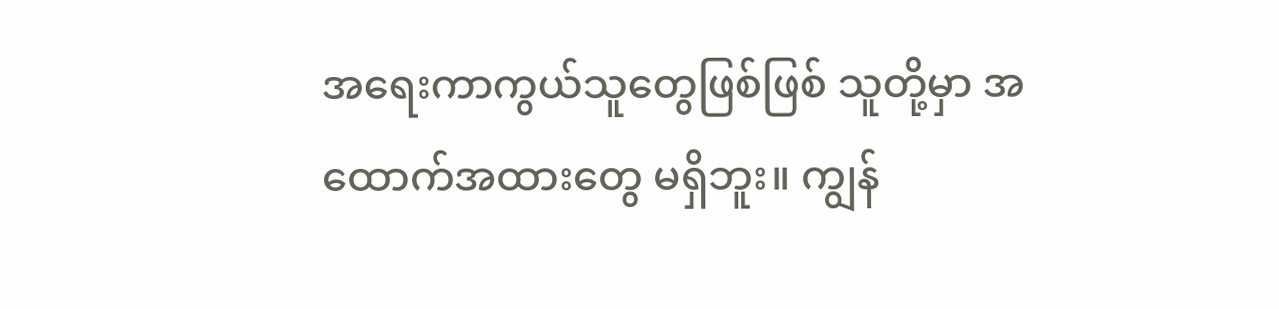အရေးကာကွယ်သူတွေဖြစ်ဖြစ် သူတို့မှာ အထောက်အထားတွေ မရှိဘူး။ ကျွန်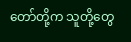တော်တို့က သူတို့တွေ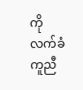ကို လက်ခံကူညီ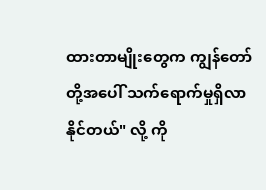ထားတာမျိုးတွေက ကျွန်တော်တို့အပေါ် သက်ရောက်မှုရှိလာနိုင်တယ်" လို့ ကို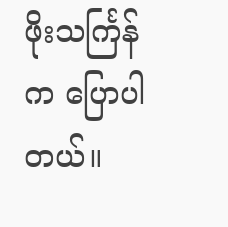ဖိုးသင်္ကြန်က ပြောပါတယ်။